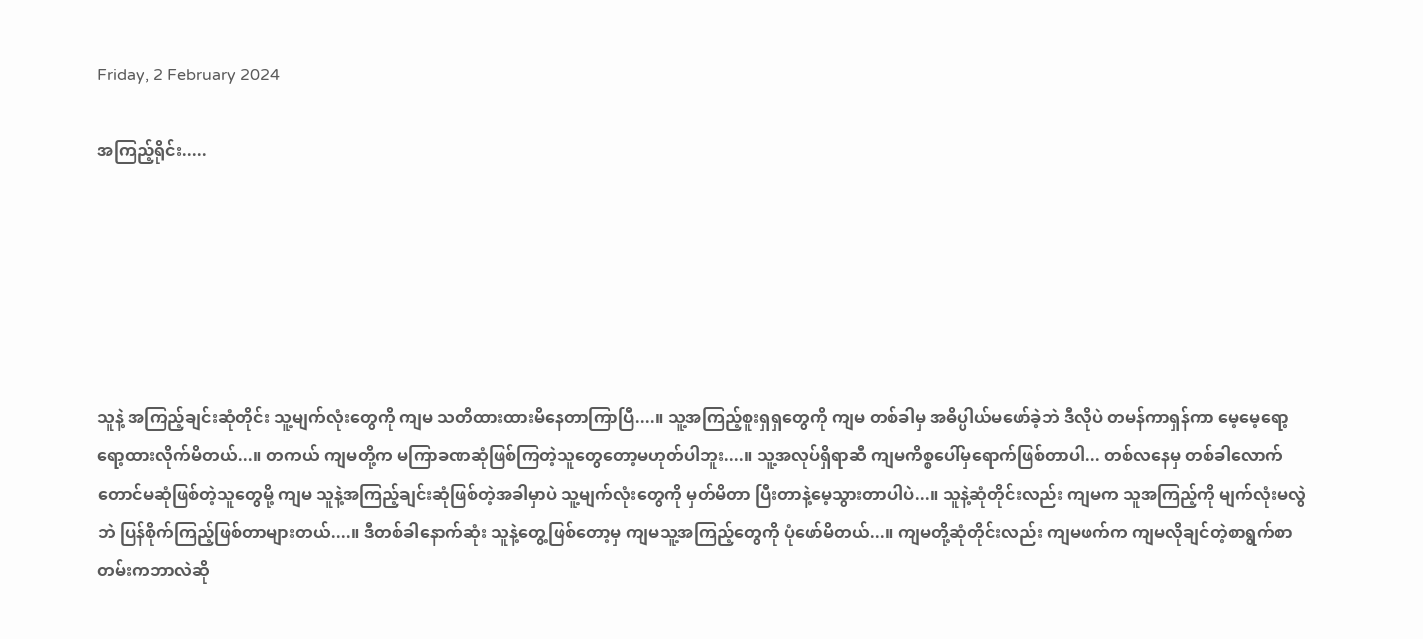Friday, 2 February 2024

အကြည့်ရိုင်း.....






သူနဲ့ အကြည့်ချင်းဆုံတိုင်း သူ့မျက်လုံးတွေကို ကျမ သတိထားထားမိနေတာကြာပြီ....။ သူ့အကြည့်စူးရှရှတွေကို ကျမ တစ်ခါမှ အဓိပ္ပါယ်မဖော်ခဲ့ဘဲ ဒီလိုပဲ တမန်ကာရှန်ကာ မေ့မေ့ရော့ရော့ထားလိုက်မိတယ်...။ တကယ် ကျမတို့က မကြာခဏဆုံဖြစ်ကြတဲ့သူတွေတော့မဟုတ်ပါဘူး....။ သူ့အလုပ်ရှိရာဆီ ကျမကိစ္စပေါ်မှရောက်ဖြစ်တာပါ... တစ်လနေမှ တစ်ခါလောက်တောင်မဆုံဖြစ်တဲ့သူတွေမို့ ကျမ သူနဲ့အကြည့်ချင်းဆုံဖြစ်တဲ့အခါမှာပဲ သူ့မျက်လုံးတွေကို မှတ်မိတာ ပြီးတာနဲ့မေ့သွားတာပါပဲ...။ သူနဲ့ဆုံတိုင်းလည်း ကျမက သူအကြည့်ကို မျက်လုံးမလွဲဘဲ ပြန်စိုက်ကြည့်ဖြစ်တာများတယ်....။ ဒီတစ်ခါနောက်ဆုံး သူနဲ့တွေ့ဖြစ်တော့မှ ကျမသူ့အကြည့်တွေကို ပုံဖော်မိတယ်...။ ကျမတို့ဆုံတိုင်းလည်း ကျမဖက်က ကျမလိုချင်တဲ့စာရွက်စာတမ်းကဘာလဲဆို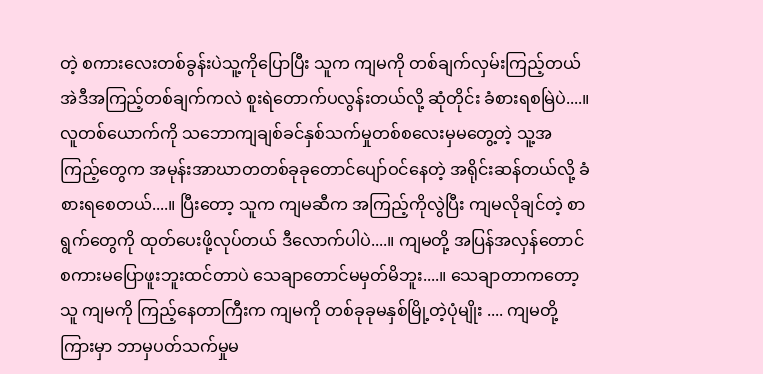တဲ့ စကားလေးတစ်ခွန်းပဲသူ့ကိုပြောပြီး သူက ကျမကို တစ်ချက်လှမ်းကြည့်တယ် အဲဒီအကြည့်တစ်ချက်ကလဲ စူးရဲတောက်ပလွန်းတယ်လို့ ဆုံတိုင်း ခံစားရစမြဲပဲ....။  လူတစ်ယောက်ကို သဘောကျချစ်ခင်နှစ်သက်မှုတစ်စလေးမှမတွေ့တဲ့ သူ့အကြည့်တွေက အမုန်းအာဃာတတစ်ခုခုတောင်ပျော်ဝင်နေတဲ့ အရိုင်းဆန်တယ်လို့ ခံစားရစေတယ်....။ ပြီးတော့ သူက ကျမဆီက အကြည့်ကိုလွဲပြီး ကျမလိုချင်တဲ့ စာရွက်တွေကို ထုတ်ပေးဖို့လုပ်တယ် ဒီလောက်ပါပဲ....။ ကျမတို့ အပြန်အလှန်တောင် စကားမပြောဖူးဘူးထင်တာပဲ သေချာတောင်မမှတ်မိဘူး....။ သေချာတာကတော့ သူ ကျမကို ကြည့်နေတာကြီးက ကျမကို တစ်ခုခုမနှစ်မြို့တဲ့ပုံမျိုး .... ကျမတို့ကြားမှာ ဘာမှပတ်သက်မှုမ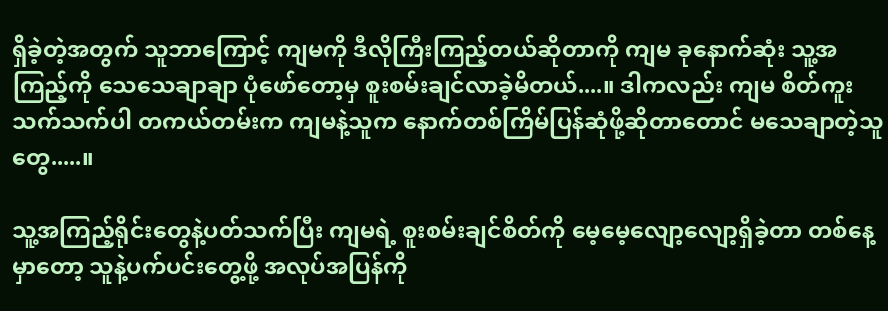ရှိခဲ့တဲ့အတွက် သူဘာကြောင့် ကျမကို ဒီလိုကြီးကြည့်တယ်ဆိုတာကို ကျမ ခုနောက်ဆုံး သူ့အကြည့်ကို သေသေချာချာ ပုံဖော်တော့မှ စူးစမ်းချင်လာခဲ့မိတယ်....။ ဒါကလည်း ကျမ စိတ်ကူးသက်သက်ပါ တကယ်တမ်းက ကျမနဲ့သူက နောက်တစ်ကြိမ်ပြန်ဆုံဖို့ဆိုတာတောင် မသေချာတဲ့သူတွေ.....။

သူ့အကြည့်ရိုင်းတွေနဲ့ပတ်သက်ပြီး ကျမရဲ့ စူးစမ်းချင်စိတ်ကို မေ့မေ့လျော့လျော့ရှိခဲ့တာ တစ်နေ့မှာတော့ သူနဲ့ပက်ပင်းတွေ့ဖို့ အလုပ်အပြန်ကို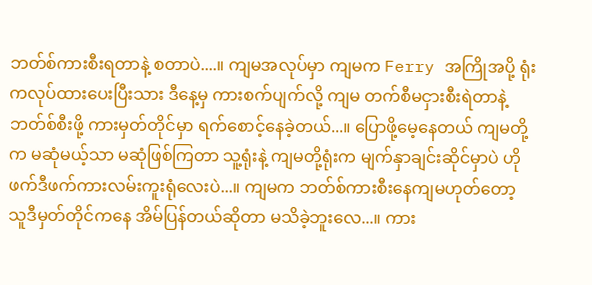ဘတ်စ်ကားစီးရတာနဲ့ စတာပဲ....။ ကျမအလုပ်မှာ ကျမက Ferry အကြိုအပို့ ရုံးကလုပ်ထားပေးပြီးသား ဒီနေ့မှ ကားစက်ပျက်လို့ ကျမ တက်စီမငှားစီးရဲတာနဲ့ ဘတ်စ်စီးဖို့ ကားမှတ်တိုင်မှာ ရက်စောင့်နေခဲ့တယ်...။ ပြောဖို့မေ့နေတယ် ကျမတို့က မဆုံမယ့်သာ မဆုံဖြစ်ကြတာ သူ့ရုံးနဲ့ ကျမတို့ရုံးက မျက်နှာချင်းဆိုင်မှာပဲ ဟိုဖက်ဒီဖက်ကားလမ်းကူးရုံလေးပဲ...။ ကျမက ဘတ်စ်ကားစီးနေကျမဟုတ်တော့ သူဒီမှတ်တိုင်ကနေ အိမ်ပြန်တယ်ဆိုတာ မသိခဲ့ဘူးလေ...။ ကား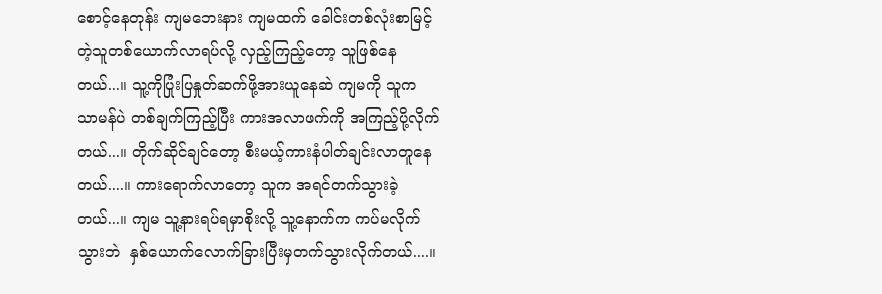စောင့်နေတုန်း ကျမဘေးနား ကျမထက် ခေါင်းတစ်လုံးစာမြင့်တဲ့သူတစ်ယောက်လာရပ်လို့ လှည့်ကြည့်တော့ သူဖြစ်နေတယ်...။ သူ့ကိုပြုံးပြနှုတ်ဆက်ဖို့အားယူနေဆဲ ကျမကို သူက သာမန်ပဲ တစ်ချက်ကြည့်ပြီး ကားအလာဖက်ကို အကြည့်ပို့လိုက်တယ်...။ တိုက်ဆိုင်ချင်တော့ စီးမယ့်ကားနံပါတ်ချင်းလာတူနေတယ်....။ ကားရောက်လာတော့ သူက အရင်တက်သွားခဲ့တယ်...။ ကျမ သူ့နားရပ်ရမှာစိုးလို့ သူ့နောက်က ကပ်မလိုက်သွားဘဲ  နှစ်ယောက်လောက်ခြားပြီးမှတက်သွားလိုက်တယ်....။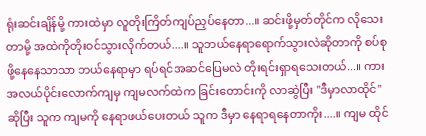ရုံးဆင်းချိန်မို့ ကားထဲမှာ လူတိုးကြိတ်ကျပ်ညှပ်နေတာ...။ ဆင်းဖို့မှတ်တိုင်က လိုသေးတာမို့ အထဲကိုတိုးဝင်သွားလိုက်တယ်....။ သူဘယ်နေရာရောက်သွားလဲဆိုတာကို စပ်စုဖို့နေနေသာသာ ဘယ်နေရာမှာ ရပ်ရင်အဆင်ပြေမလဲ တိုးရင်းရှာရသေးတယ်...။ ကားအလယ်ပိုင်းလောက်ကျမှ ကျမလက်ထဲက ခြင်းတောင်းကို လာဆွဲပြီး "ဒီမှာလာထိုင်" ဆိုပြီး သူက ကျမကို နေရာဖယ်ပေးတယ် သူက ဒီမှာ နေရာရနေတာကိုး....။ ကျမ ထိုင်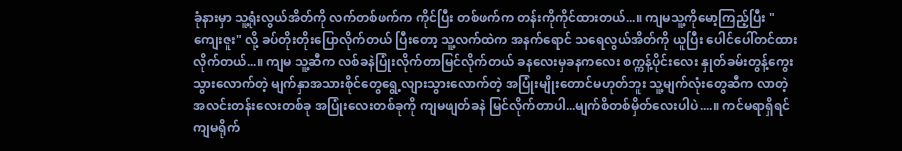ခုံနားမှာ သူ့ရုံးလွယ်အိတ်ကို လက်တစ်ဖက်က ကိုင်ပြီး တစ်ဖက်က တန်းကိုကိုင်ထားတယ်...။ ကျမသူ့ကိုမော့ကြည့်ပြီး "ကျေးဇူး" လို့ ခပ်တိုးတိုးပြောလိုက်တယ် ပြီးတော့ သူ့လက်ထဲက အနက်ရောင် သရေလွယ်အိတ်ကို ယူပြီး ပေါင်ပေါ်တင်ထားလိုက်တယ်...။ ကျမ သူ့ဆီက လစ်ခနဲပြုံးလိုက်တာမြင်လိုက်တယ် ခနလေးမှခနကလေး စက္ကန့်ပိုင်းလေး နှုတ်ခမ်းတွန့်ကွေးသွားလောက်တဲ့ မျက်နှာအသားစိုင်တွေရွေ့လျားသွားလောက်တဲ့ အပြုံးမျိုးတောင်မဟုတ်ဘူး သူ့မျက်လုံးတွေဆီက လာတဲ့ အလင်းတန်းလေးတစ်ခု အပြုံးလေးတစ်ခုကို ကျမဖျတ်ခနဲ မြင်လိုက်တာပါ...မျက်စိတစ်မှိတ်လေးပါပဲ....။ ကင်မရာရှိရင် ကျမရိုက်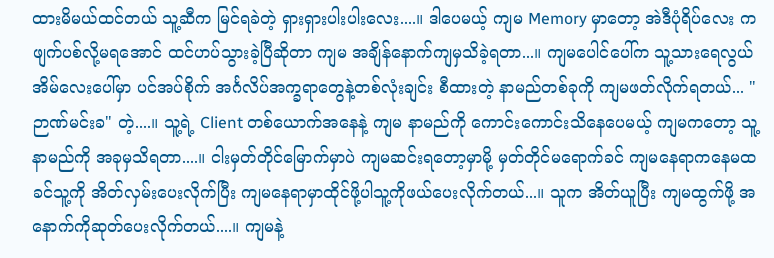ထားမိမယ်ထင်တယ် သူ့ဆီက မြင်ရခဲတဲ့ ရှားရှားပါးပါးလေး....။ ဒါပေမယ့် ကျမ Memory မှာတော့ အဲဒီပုံရိပ်လေး က ဖျက်ပစ်လို့မရအောင် ထင်ဟပ်သွားခဲ့ပြီဆိုတာ ကျမ အချိန်နောက်ကျမှသိခဲ့ရတာ...။ ကျမ‌ပေါင်ပေါ်က သူ့သားရေလွယ်အိမ်လေးပေါ်မှာ ပင်အပ်စိုက် အင်္ဂလိပ်အက္ခရာတွေနဲ့တစ်လုံးချင်း စီထားတဲ့ နာမည်တစ်ခုကို ကျမဖတ်လိုက်ရတယ်... "ဉာဏ်မင်းခ" တဲ့....။ သူ့ရဲ့ Client တစ်ယောက်အနေနဲ့ ကျမ နာမည်ကို ကောင်းကောင်းသိနေပေမယ့် ကျမကတော့ သူ့ နာမည်ကို အခုမှသိရတာ....။ ငါးမှတ်တိုင်မြောက်မှာပဲ ကျမဆင်းရတော့မှာမို့ မှတ်တိုင်မရောက်ခင် ကျမနေရာကနေမထခင်သူ့ကို အိတ်လှမ်းပေးလိုက်ပြီး ကျမနေရာမှာထိုင်ဖို့ပါသူ့ကိုဖယ်ပေးလိုက်တယ်...။ သူက အိတ်ယူပြီး ကျမထွက်ဖို့ အနောက်ကိုဆုတ်ပေးလိုက်တယ်....။ ကျမနဲ့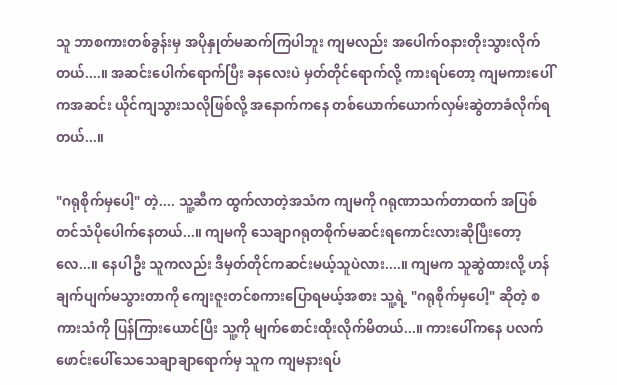သူ ဘာစကားတစ်ခွန်းမှ အပိုနှုတ်မဆက်ကြပါဘူး ကျမလည်း အပေါက်ဝနားတိုးသွားလိုက်တယ်....။ အဆင်းပေါက်ရောက်ပြီး ခနလေးပဲ မှတ်တိုင်ရောက်လို့ ကားရပ်တော့ ကျမကားပေါ်ကအဆင်း ယိုင်ကျသွားသလိုဖြစ်လို့ အနောက်ကနေ တစ်ယောက်ယောက်လှမ်းဆွဲတာခံလိုက်ရတယ်...။

"ဂရုစိုက်မှပေါ့" တဲ့.... သူ့ဆီက ထွက်လာတဲ့အသံက ကျမကို ဂရုဏာသက်တာထက် အပြစ်တင်သံပိုပေါက်နေတယ်...။ ကျမကို သေချာဂရုတစိုက်မဆင်းရကောင်းလားဆိုပြီးတော့လေ...။ နေပါဦး သူကလည်း ဒီမှတ်တိုင်ကဆင်းမယ့်သူပဲလား....။ ကျမက သူဆွဲထားလို့ ဟန်ချက်ပျက်မသွားတာကို ကျေးဇူးတင်စကားပြောရမယ့်အစား သူ့ရဲ့ "ဂရုစိုက်မှပေါ့" ဆိုတဲ့ စကားသံကို ပြန်ကြားယောင်ပြီး သူ့ကို မျက်စောင်းထိုးလိုက်မိတယ်...။ ကားပေါ်ကနေ ပလက်ဖောင်းပေါ်သေသေချာချာရောက်မှ သူက ကျမနားရပ်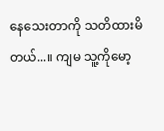နေသေးတာကို သတိထားမိတယ်...။ ကျမ သူ့ကိုမော့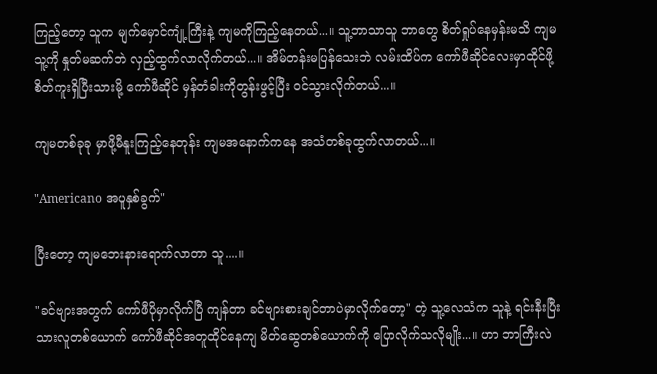ကြည့်တော့ သူက မျက်မှောင်ကျုံ့ကြီးနဲ့ ကျမကိုကြည့်နေတယ်...။ သူ့ဘာသာသူ ဘာတွေ စိတ်ရှုပ်နေမှန်းမသိ ကျမ သူ့ကို နှုတ်မဆက်ဘဲ လှည့်ထွက်လာလိုက်တယ်...။ အိမ်တန်းမပြန်သေးဘဲ လမ်းထိပ်က ကော်ဖီဆိုင်လေးမှာထိုင်ဖို့ စိတ်ကူးရှိပြီးသားမို့ ကော်ဖီဆိုင် မှန်တံခါးကိုတွန်းဖွင့်ပြီး ဝင်သွားလိုက်တယ်...။

ကျမတစ်ခုခု မှာဖို့မီနူးကြည့်နေတုန်း ကျမအနောက်ကနေ အသံတစ်ခုထွက်လာတယ်...။

"Americano အပူနှစ်ခွက်"

ပြီးတော့ ကျမဘေးနားရောက်လာတာ သူ....။

"ခင်ဗျားအတွက် ကော်ဖီပိုမှာလိုက်ပြီ ကျန်တာ ခင်ဗျားစားချင်တာပဲမှာလိုက်တော့" တဲ့ သူ့လေသံက သူနဲ့ ရင်းနီးပြီးသားလူတစ်ယောက် ကော်ဖီဆိုင်အတူထိုင်နေကျ မိတ်ဆွေတစ်ယောက်ကို ပြောလိုက်သလိုမျိုး...။ ဟာ ဘာကြီးလဲ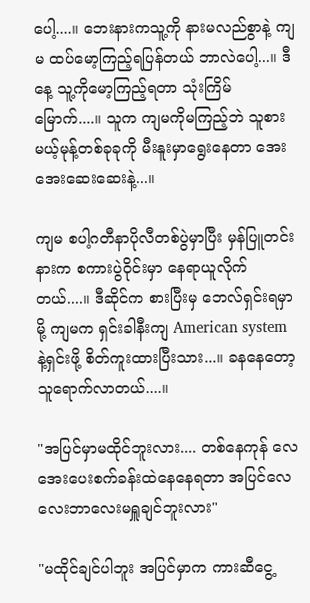ပေါ့....။ ဘေးနားကသူ့ကို နားမလည်စွာနဲ့ ကျမ ထပ်မော့ကြည့်ရပြန်တယ် ဘာလဲပေါ့...။ ဒီနေ့ သူ့ကိုမော့ကြည့်ရတာ သုံးကြိမ်မြောက်....။ သူက ကျမကိုမကြည့်ဘဲ သူစားမယ့်မုန့်တစ်ခုခုကို မီးနူးမှာရွေးနေတာ အေးအေးဆေးဆေးနဲ့...။

ကျမ စပါ့ဂတီနာပိုလီတစ်ပွဲမှာပြီး မှန်ပြူတင်းနားက စကားပွဲဝိုင်းမှာ နေရာယူလိုက်တယ်....။ ဒီဆိုင်က စားပြီးမှ ဘေလ်ရှင်းရမှာမို့ ကျမက ရှင်းခါနီးကျ American system နဲ့ရှင်းဖို့ စိတ်ကူးထားပြီးသား...။ ခနနေတော့ သူရောက်လာတယ်....။

"အပြင်မှာမထိုင်ဘူးလား.... တစ်နေကုန် လေအေးပေးစက်ခန်းထဲနေနေရတာ အပြင်လေလေးဘာလေးမရှူချင်ဘူးလား"

"မထိုင်ချင်ပါဘူး အပြင်မှာက ကားဆီငွေ့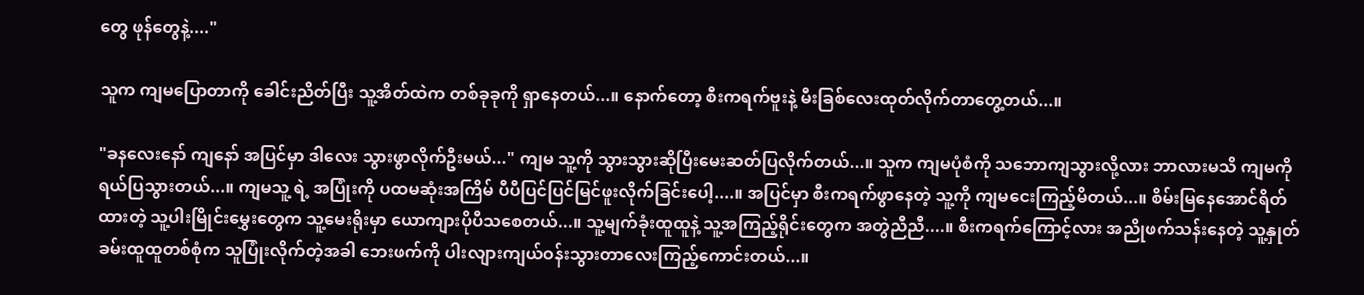တွေ ဖုန်တွေနဲ့...."

သူက ကျမပြောတာကို ခေါင်းညိတ်ပြီး သူ့အိတ်ထဲက တစ်ခုခုကို ရှာနေတယ်...။ နောက်တော့ စီးကရက်ဗူးနဲ့ မီးခြစ်လေးထုတ်လိုက်တာတွေ့တယ်...။

"ခနလေးနော် ကျနော် အပြင်မှာ ဒါလေး သွားဖွာလိုက်ဦးမယ်..." ကျမ သူ့ကို သွားသွားဆိုပြီးမေးဆတ်ပြလိုက်တယ်...။ သူက ကျမပုံစံကို သဘောကျသွားလို့လား ဘာလားမသိ ကျမကိုရယ်ပြသွားတယ်...။ ကျမသူ့ ရဲ့ အပြုံးကို ပထမဆုံးအကြိမ် ပီပီပြင်ပြင်မြင်ဖူးလိုက်ခြင်းပေါ့....။ အပြင်မှာ စီးကရက်ဖွာနေတဲ့ သူ့ကို ကျမငေးကြည့်မိတယ်...။ စိမ်းမြနေအောင်ရိတ်ထားတဲ့ သူ့ပါးမြိုင်းမွှေးတွေက သူ့မေးရိုးမှာ ယောကျားပိုပီသစေတယ်...။ သူ့မျက်ခုံးထူထူနဲ့ သူ့အကြည့်ရိုင်းတွေက အတွဲညီညီ....။ စီးကရက်ကြောင့်လား အညိုဖက်သန်းနေတဲ့ သူ့နှုတ်ခမ်းထူထူတစ်စုံက သူပြုံးလိုက်တဲ့အခါ ဘေးဖက်ကို ပါးလျားကျယ်ဝန်းသွားတာလေးကြည့်ကောင်းတယ်...။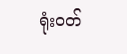ရုံးဝတ်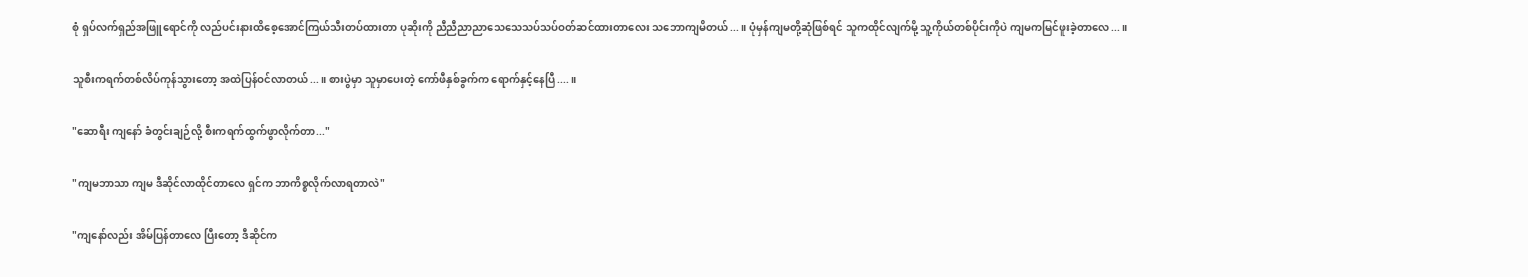စုံ ရှပ်လက်ရှည်အဖြူရောင်ကို လည်ပင်းနားထိစေ့အောင်ကြယ်သီးတပ်ထားတာ ပုဆိုးကို ညီညီညာညာသေသေသပ်သပ်ဝတ်ဆင်ထားတာလေး သဘောကျမိတယ်...။ ပုံမှန်ကျမတို့ဆုံဖြစ်ရင် သူကထိုင်လျက်မို့ သူ့ကိုယ်တစ်ပိုင်းကိုပဲ ကျမကမြင်ဖူးခဲ့တာလေ...။

သူစီးကရက်တစ်လိပ်ကုန်သွားတော့ အထဲပြန်ဝင်လာတယ်...။ စားပွဲမှာ သူမှာပေးတဲ့ ကော်ဖီနှစ်ခွက်က ရောက်နှင့်နေပြီ....။

"ဆောရီး ကျနော် ခံတွင်းချဉ်လို့ စီးကရက်ထွက်ဖွာလိုက်တာ..."

"ကျမဘာသာ ကျမ ဒီဆိုင်လာထိုင်တာလေ ရှင်က ဘာကိစ္စလိုက်လာရတာလဲ"

"ကျနော်လည်း အိမ်ပြန်တာလေ ပြီးတော့ ဒီဆိုင်က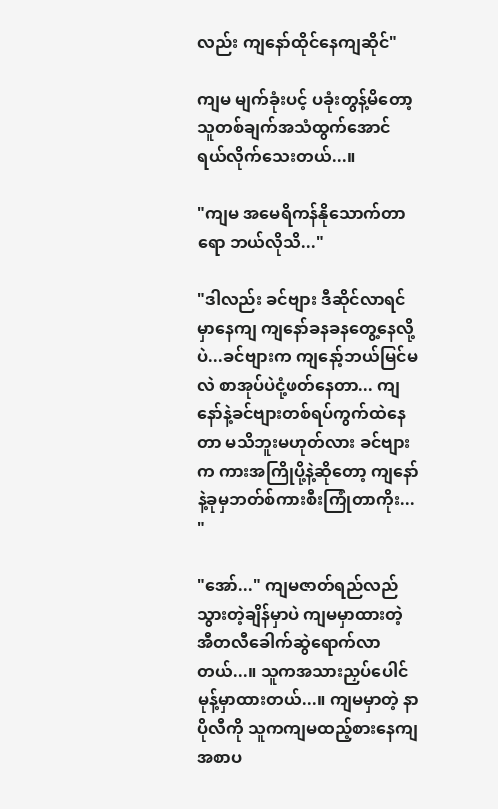လည်း ကျနော်ထိုင်နေကျဆိုင်"

ကျမ မျက်ခုံးပင့် ပခုံးတွန့်မိတော့ သူတစ်ချက်အသံထွက်အောင် ရယ်လိုက်သေးတယ်...။

"ကျမ အမေရိကန်နိုသောက်တာရော ဘယ်လိုသိ..."

"ဒါလည်း ခင်ဗျား ဒီဆိုင်လာရင်မှာနေကျ ကျနော်ခနခနတွေ့နေလို့ပဲ...ခင်ဗျားက ကျနော့်ဘယ်မြင်မလဲ စာအုပ်ပဲငုံ့ဖတ်နေတာ... ကျနော်နဲ့ခင်ဗျားတစ်ရပ်ကွက်ထဲနေတာ မသိဘူးမဟုတ်လား ခင်ဗျားက ကားအကြိုပို့နဲ့ဆိုတော့ ကျနော်နဲ့ခုမှဘတ်စ်ကားစီးကြုံတာကိုး... "

"အော်..." ကျမဇာတ်ရည်လည်သွားတဲ့ချိန်မှာပဲ ကျမမှာထားတဲ့ အီတလီခေါက်ဆွဲရောက်လာတယ်...။ သူကအသားညှပ်ပေါင်မုန့်မှာထားတယ်...။ ကျမမှာတဲ့ နာပိုလီကို သူကကျမထည့်စားနေကျ အစာပ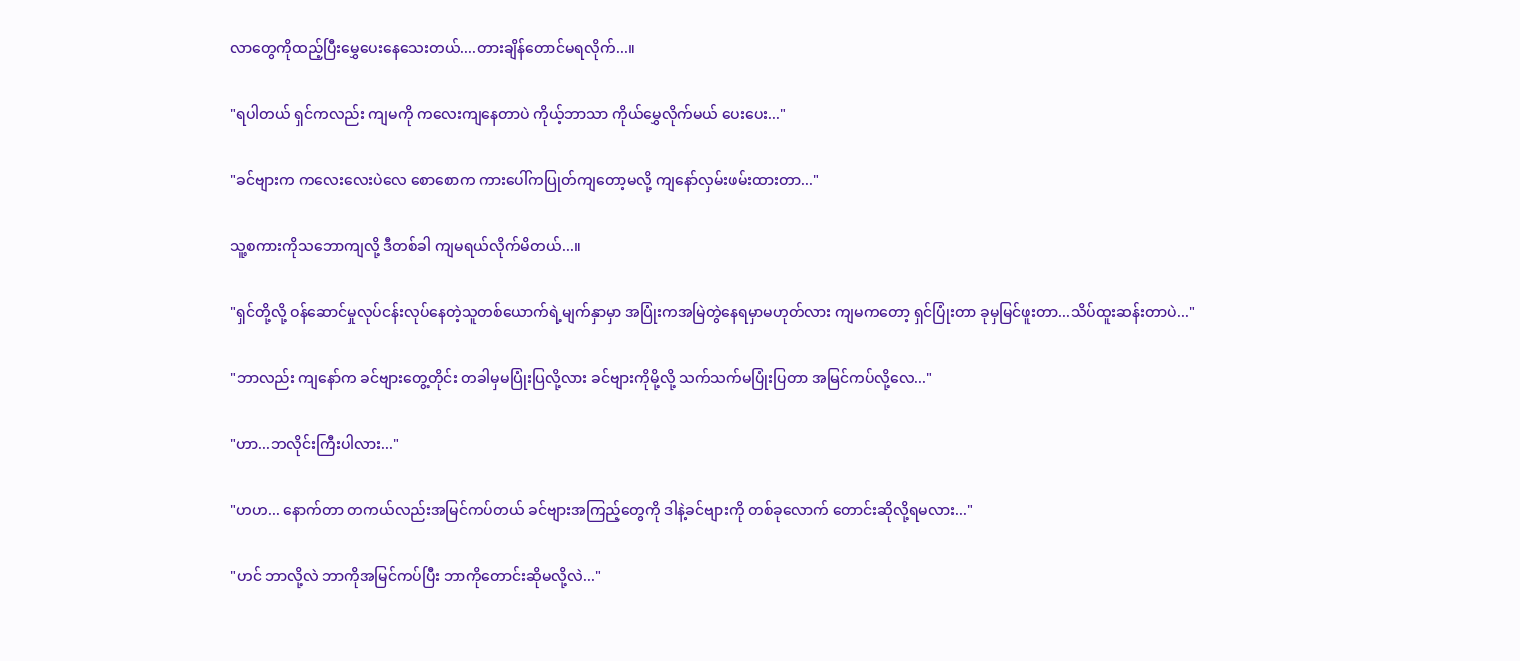လာတွေကိုထည့်ပြီးမွှေပေးနေသေးတယ်....တားချိန်တောင်မရလိုက်...။

"ရပါတယ် ရှင်ကလည်း ကျမကို ကလေးကျနေတာပဲ ကိုယ့်ဘာသာ ကိုယ်မွှေလိုက်မယ် ပေးပေး..."

"ခင်ဗျားက ကလေးလေးပဲလေ စောစောက ကားပေါ်ကပြုတ်ကျတော့မလို့ ကျနော်လှမ်းဖမ်းထားတာ..."

သူ့စကားကိုသဘောကျလို့ ဒီတစ်ခါ ကျမရယ်လိုက်မိတယ်...။

"ရှင်တို့လို့ ဝန်ဆောင်မှုလုပ်ငန်းလုပ်နေတဲ့သူတစ်ယောက်ရဲ့မျက်နှာမှာ အပြုံးကအမြဲတွဲနေရမှာမဟုတ်လား ကျမကတော့ ရှင်ပြုံးတာ ခုမှမြင်ဖူးတာ...သိပ်ထူးဆန်းတာပဲ..."

"ဘာလည်း ကျနော်က ခင်ဗျားတွေ့တိုင်း တခါမှမပြုံးပြလို့လား ခင်ဗျားကိုမို့လို့ သက်သက်မပြုံးပြတာ အမြင်ကပ်လို့လေ..."

"ဟာ...ဘလိုင်းကြီးပါလား..."

"ဟဟ... နောက်တာ တကယ်လည်းအမြင်ကပ်တယ် ခင်ဗျားအကြည့်တွေကို ဒါနဲ့ခင်ဗျားကို တစ်ခုလောက် တောင်းဆိုလို့ရမလား..."

"ဟင် ဘာလို့လဲ ဘာကိုအမြင်ကပ်ပြီး ဘာကိုတောင်းဆိုမလို့လဲ..."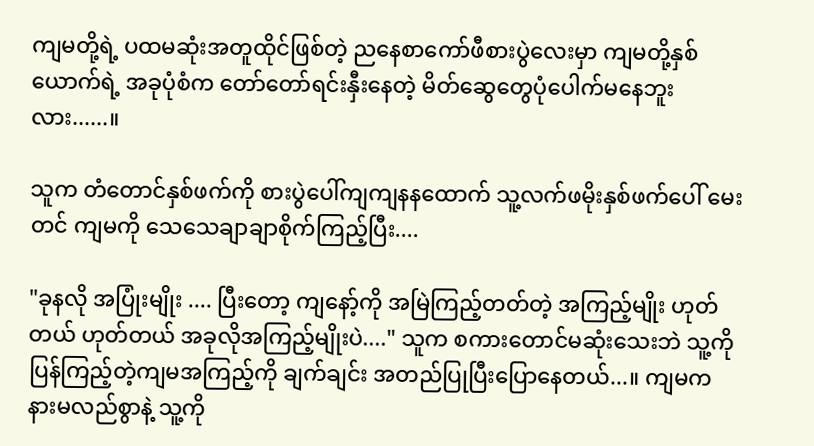ကျမတို့ရဲ့ ပထမဆုံးအတူထိုင်ဖြစ်တဲ့ ညနေစာကော်ဖီစားပွဲလေးမှာ ကျမတို့နှစ်ယောက်ရဲ့ အခုပုံစံက တော်တော်ရင်းနှီးနေတဲ့ မိတ်ဆွေတွေပုံပေါက်မနေဘူးလား......။

သူက တံတောင်နှစ်ဖက်ကို စားပွဲပေါ်ကျကျနနထောက် သူ့လက်ဖမိုးနှစ်ဖက်ပေါ် မေးတင် ကျမကို သေသေချာချာစိုက်ကြည့်ပြီး....

"ခုနလို အပြုံးမျိုး .... ပြီးတော့ ကျနော့်ကို အမြဲကြည့်တတ်တဲ့ အကြည့်မျိုး ဟုတ်တယ် ဟုတ်တယ် အခုလိုအကြည့်မျိုးပဲ...." သူက စကားတောင်မဆုံးသေးဘဲ သူ့ကိုပြန်ကြည့်တဲ့ကျမအကြည့်ကို ချက်ချင်း အတည်ပြုပြီးပြောနေတယ်...။ ကျမက နားမလည်စွာနဲ့ သူ့ကို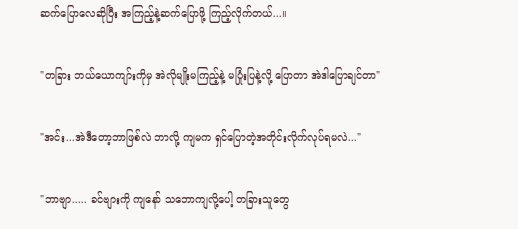ဆက်ပြောလေဆိုပြီး အကြည့်နဲ့ဆက်ပြောဖို့ ကြည့်လိုက်တယ်...။

"တခြား ဘယ်ယောကျာ်းကိုမှ အဲလိုမျိုးမကြည့်နဲ့ မပြုံးပြနဲ့လို့ ပြောတာ အဲဒါပြောချင်တာ"

"အင်း...အဲဒီတော့ဘာဖြစ်လဲ ဘာလို့ ကျမက ရှင်ပြောတဲ့အတိုင်းလိုက်လုပ်ရမလဲ..."

"ဘာဗျာ..... ခင်ဗျားကို ကျနော် သဘောကျလို့ပေါ့ တခြားသူတွေ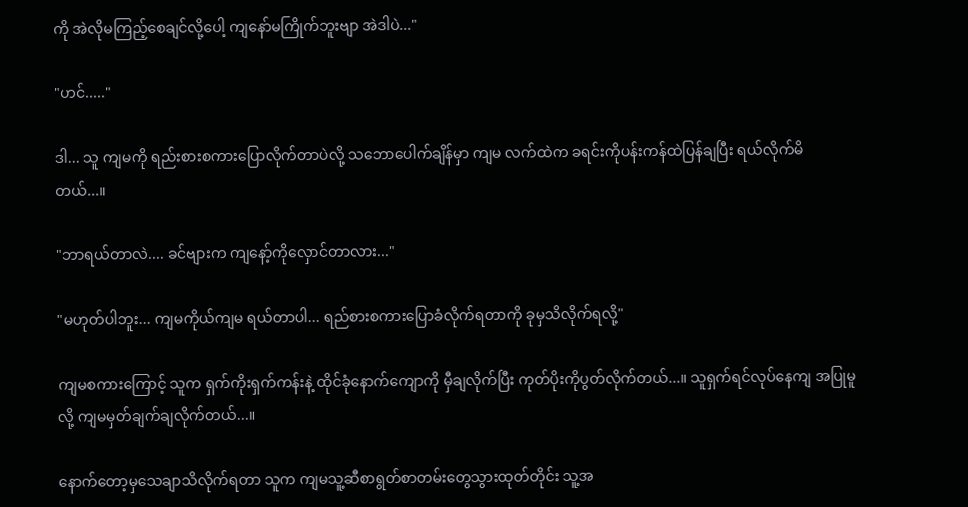ကို အဲလိုမကြည့်စေချင်လို့ပေါ့ ကျနော်မကြိုက်ဘူးဗျာ အဲဒါပဲ..."

"ဟင်....."

ဒါ... သူ ကျမကို ရည်းစားစကားပြောလိုက်တာပဲလို့ သဘောပေါက်ချိန်မှာ ကျမ လက်ထဲက ခရင်းကိုပန်းကန်ထဲပြန်ချပြီး ရယ်လိုက်မိတယ်...။

"ဘာရယ်တာလဲ.... ခင်ဗျားက ကျနော့်ကိုလှောင်တာလား..."

"မဟုတ်ပါဘူး... ကျမကိုယ်ကျမ ရယ်တာပါ... ရည်စားစကားပြောခံလိုက်ရတာကို ခုမှသိလိုက်ရလို့"

ကျမစကားကြောင့် သူက ရှက်ကိုးရှက်ကန်းနဲ့ ထိုင်ခုံနောက်ကျောကို မှီချလိုက်ပြီး ကုတ်ပိုးကိုပွတ်လိုက်တယ်...။ သူရှက်ရင်လုပ်နေကျ အပြုမူလို့ ကျမမှတ်ချက်ချလိုက်တယ်...။

နောက်တော့မှသေချာသိလိုက်ရတာ သူက ကျမသူ့ဆီစာရွတ်စာတမ်းတွေသွားထုတ်တိုင်း သူ့အ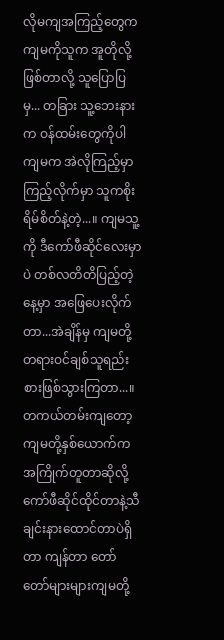လိုမကျအကြည့်တွေက ကျမကိုသူက အူတိုလို့ဖြစ်တာလို့ သူပြောပြမှ... တခြား သူ့ဘေးနားက ဝန်ထမ်းတွေကိုပါ ကျမက အဲလိုကြည့်မှာ ကြည့်လိုက်မှာ သူကစိုးရိမ်စိတ်နဲ့တဲ့...။ ကျမသူ့ကို ဒီကော်ဖီဆိုင်လေးမှာပဲ တစ်လတိတိပြည့်တဲ့နေ့မှာ အဖြေပေးလိုက်တာ...အဲချိန်မှ ကျမတို့ တရားဝင်ချစ်သူရည်းစားဖြစ်သွားကြတာ...။ တကယ်တမ်းကျတော့ ကျမတို့နှစ်ယောက်က အကြိုက်တူတာဆိုလို့ ကော်ဖီဆိုင်ထိုင်တာနဲ့သီချင်းနားထောင်တာပဲရှိတာ ကျန်တာ တော်တော်များများကျမတို့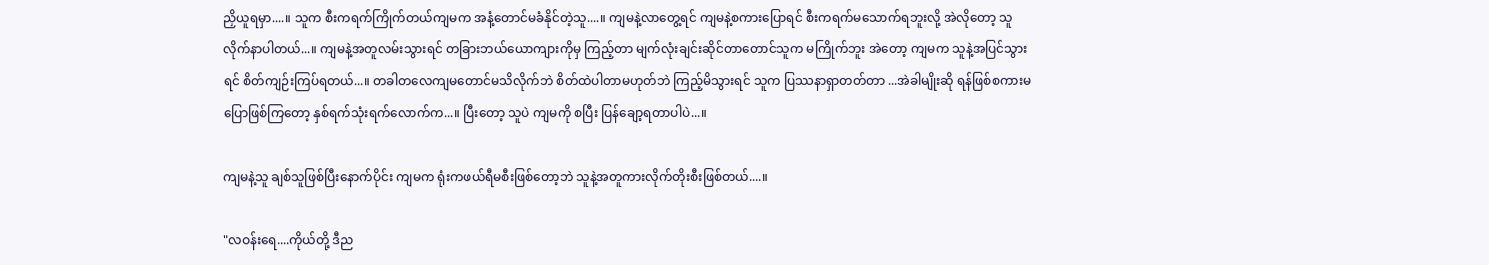ညှိယူရမှာ....။ သူက စီးကရက်ကြိုက်တယ်ကျမက အနံ့တောင်မခံနိုင်တဲ့သူ....။ ကျမနဲ့လာတွေ့ရင် ကျမနဲ့စကားပြောရင် စီးကရက်မသောက်ရဘူးလို့ အဲလိုတော့ သူလိုက်နာပါတယ်...။ ကျမနဲ့အတူလမ်းသွားရင် တခြားဘယ်ယောကျားကိုမှ ကြည့်တာ မျက်လုံးချင်းဆိုင်တာတောင်သူက မကြိုက်ဘူး အဲတော့ ကျမက သူနဲ့အပြင်သွားရင် စိတ်ကျဉ်းကြပ်ရတယ်...။ တခါတလေကျမတောင်မသိလိုက်ဘဲ စိတ်ထဲပါတာမဟုတ်ဘဲ ကြည့်မိသွားရင် သူက ပြဿနာရှာတတ်တာ ...အဲခါမျိုးဆို ရန်ဖြစ်စကားမပြောဖြစ်ကြတော့ နှစ်ရက်သုံးရက်လောက်က...။ ပြီးတော့ သူပဲ ကျမကို စပြီး ပြန်ချော့ရတာပါပဲ...။

ကျမနဲ့သူ ချစ်သူဖြစ်ပြီးနောက်ပိုင်း ကျမက ရုံးကဖယ်ရီမစီးဖြစ်တော့ဘဲ သူနဲ့အတူကားလိုက်တိုးစီးဖြစ်တယ်....။

"လဝန်းရေ....ကိုယ်တို့ ဒီည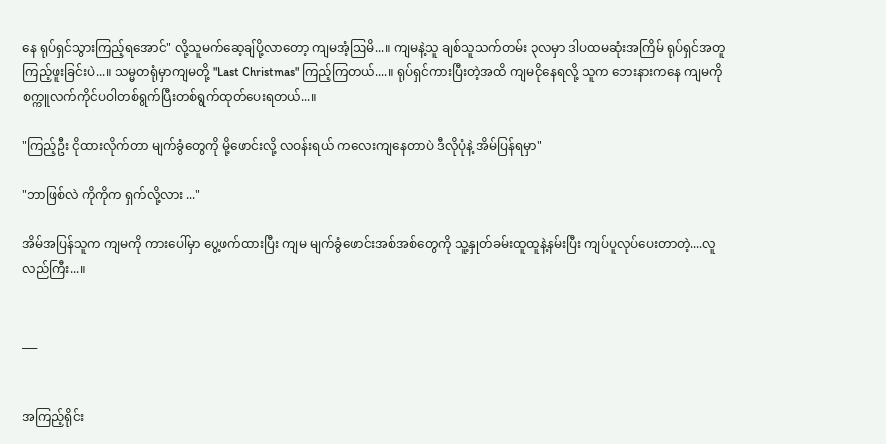နေ ရုပ်ရှင်သွားကြည့်ရအောင်" လို့သူမက်ဆေ့ချ်ပို့လာတော့ ကျမအံ့ဩမိ...။ ကျမနဲ့သူ ချစ်သူသက်တမ်း ၃လမှာ ဒါပထမဆုံးအကြိမ် ရုပ်ရှင်အတူကြည့်ဖူးခြင်းပဲ...။ သမ္မတရုံမှာကျမတို့ "Last Christmas" ကြည့်ကြတယ်....။ ရုပ်ရှင်ကားပြီးတဲ့အထိ ကျမငိုနေရလို့ သူက ဘေးနားကနေ ကျမကို စက္ကူလက်ကိုင်ပဝါတစ်ရွက်ပြီးတစ်ရွက်ထုတ်ပေးရတယ်...။

"ကြည့်ဦး ငိုထားလိုက်တာ မျက်ခွံတွေကို မို့ဖောင်းလို့ လဝန်းရယ် ကလေးကျနေတာပဲ ဒီလိုပုံနဲ့ အိမ်ပြန်ရမှာ"

"ဘာဖြစ်လဲ ကိုကိုက ရှက်လို့လား ..."

အိမ်အပြန်သူက ကျမကို ကားပေါ်မှာ ပွေ့ဖက်ထားပြီး ကျမ မျက်ခွံဖောင်းအစ်အစ်တွေကို သူ့နှုတ်ခမ်းထူထူနဲ့နမ်းပြီး ကျပ်ပူလုပ်ပေးတာတဲ့....လူလည်ကြီး...။


___


အကြည့်ရိုင်း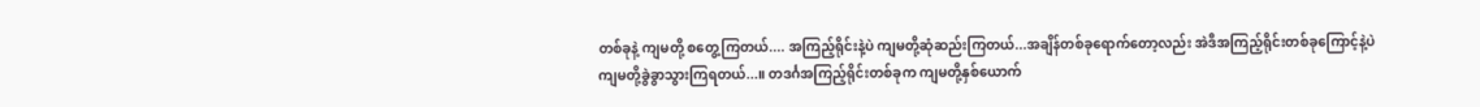တစ်ခုနဲ့ ကျမတို့ စတွေ့ကြတယ်.... အကြည့်ရိုင်းနဲ့ပဲ ကျမတို့ဆုံဆည်းကြတယ်...အချိန်တစ်ခုရောက်တော့လည်း အဲဒီအကြည့်ရိုင်းတစ်ခုကြောင့်နဲ့ပဲ ကျမတို့ခွဲခွာသွားကြရတယ်...။ တဒင်္ဂအကြည့်ရိုင်းတစ်ခုက ကျမတို့နှစ်ယောက်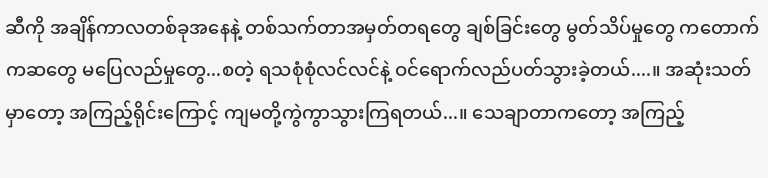ဆီကို အချိန်ကာလတစ်ခုအနေနဲ့ တစ်သက်တာအမှတ်တရတွေ ချစ်ခြင်းတွေ မွတ်သိပ်မှုတွေ ကတောက်ကဆတွေ မပြေလည်မှုတွေ...စတဲ့ ရသစုံစုံလင်လင်နဲ့ ဝင်ရောက်လည်ပတ်သွားခဲ့တယ်....။ အဆုံးသတ်မှာတော့ အကြည့်ရိုင်းကြောင့် ကျမတို့ကွဲကွာသွားကြရတယ်...။ သေချာတာကတော့ အကြည့်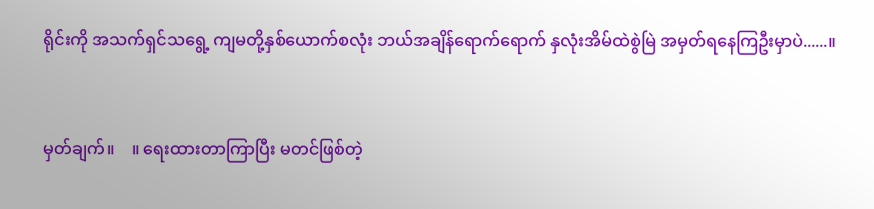ရိုင်းကို အသက်ရှင်သရွေ့ ကျမတို့နှစ်ယောက်စလုံး ဘယ်အချိန်ရောက်ရောက် နှလုံးအိမ်ထဲစွဲမြဲ အမှတ်ရနေကြဦးမှာပဲ......။


မှတ်ချက်။    ။ ရေးထားတာကြာပြီး မတင်ဖြစ်တဲ့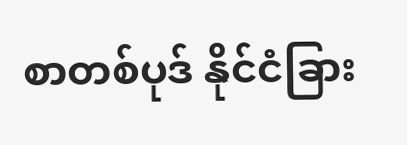စာတစ်ပုဒ် နိုင်ငံခြား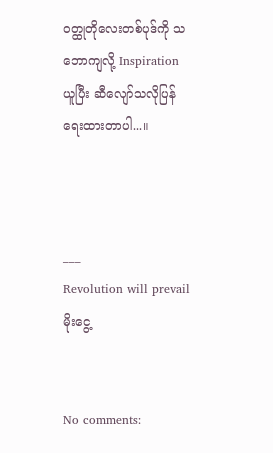ဝတ္ထုတိုလေးတစ်ပုဒ်ကို သဘောကျလို့ Inspiration ယူပြီး ဆီလျော်သလိုပြန်ရေးထားတာပါ...။



___
Revolution will prevail
မိုးငွေ့


No comments: